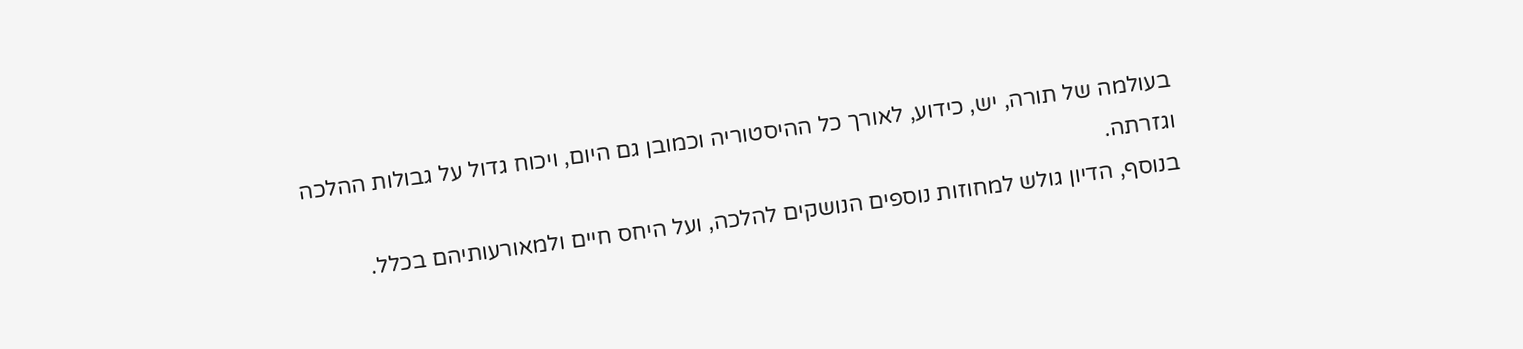בעולמה של תורה, יש, כידוע, לאורך כל ההיסטוריה וכמובן גם היום, ויכוח גדול על גבולות ההלכה וגזרתה.
בנוסף, הדיון גולש למחוזות נוספים הנושקים להלכה, ועל היחס חיים ולמאורעותיהם בכלל.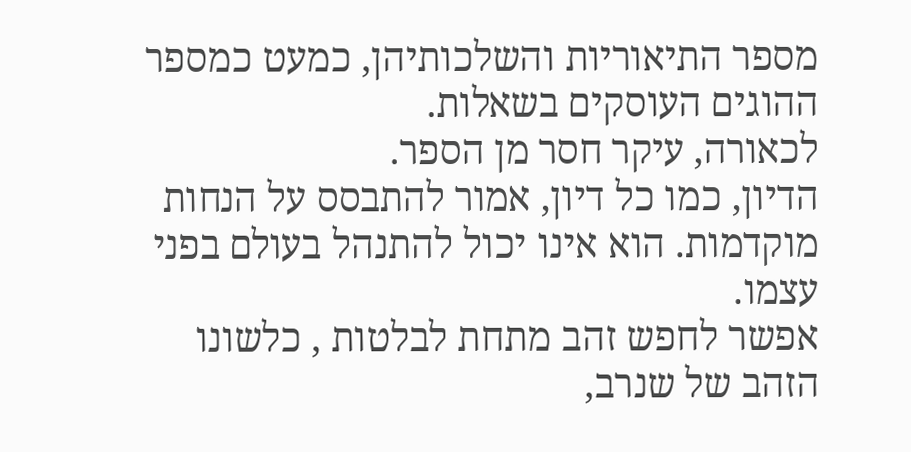מספר התיאוריות והשלכותיהן, כמעט כמספר ההוגים העוסקים בשאלות.
לכאורה, עיקר חסר מן הספר.
הדיון, כמו כל דיון, אמור להתבסס על הנחות מוקדמות. הוא אינו יכול להתנהל בעולם בפני עצמו.
אפשר לחפש זהב מתחת לבלטות , כלשונו הזהב של שנרב,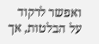ואפשר לרקוד על הבלטות, אך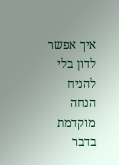איך אפשר לדון בלי להניח הנחה מוקדמת בדבר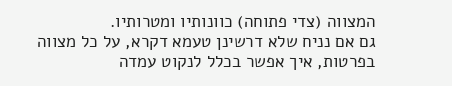המצווה (צדי פתוחה) כוונותיו ומטרותיו.
גם אם נניח שלא דרשינן טעמא דקרא, על כל מצווה בפרטות, איך אפשר בכלל לנקוט עמדה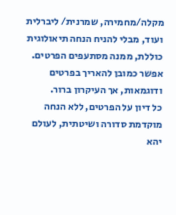מקלה/מחמירה, שמרנית/ ליברלית ועוד, מבלי להניח הנחה תיאולוגית כוללת, ממנה מסתעפים הפרטים.
אפשר כמובן להאריך בפרטים ודוגמאות, אך העיקרון ברור.
כל דיון על הפרטים, ללא הנחה מוקדמת סדורה ושיטתית, לעולם יהא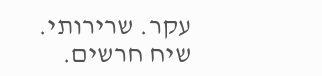עקר. שרירותי. שיח חרשים.